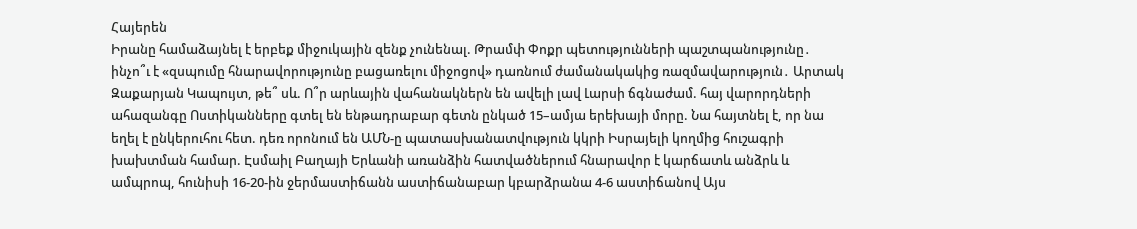Հայերեն
Իրանը համաձայնել է երբեք միջnւկային զենք չունենալ. Թրամփ Փոքր պետությունների պաշտպանությունը․ ինչո՞ւ է «զսպումը հնարավորությունը բացառելու միջոցով» դառնում ժամանակակից ռազմավարություն․ Արտակ Զաքարյան Կապույտ, թե՞ սև. Ո՞ր արևային վահանակներն են ավելի լավ Լարսի ճգնաժամ. հայ վարորդների ահազանգը Ոստիկանները գտել են ենթադրաբար գետն ընկած 15–ամյա երեխայի մորը. Նա հայտնել է, որ նա եղել է ընկերուհու հետ. դեռ որոնում են ԱՄՆ-ը պատասխանատվություն կկրի Իսրայելի կողմից հուշագրի խախտման համար. Էսմաիլ Բաղայի Երևանի առանձին հատվածներում հնարավոր է կարճատև անձրև և ամպրոպ, հունիսի 16-20-ին ջերմաստիճանն աստիճանաբար կբարձրանա 4-6 աստիճանով Այս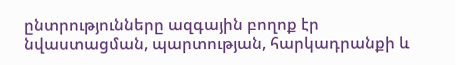ընտրությունները ազգային բողոք էր նվաստացման, պարտության, հարկադրանքի և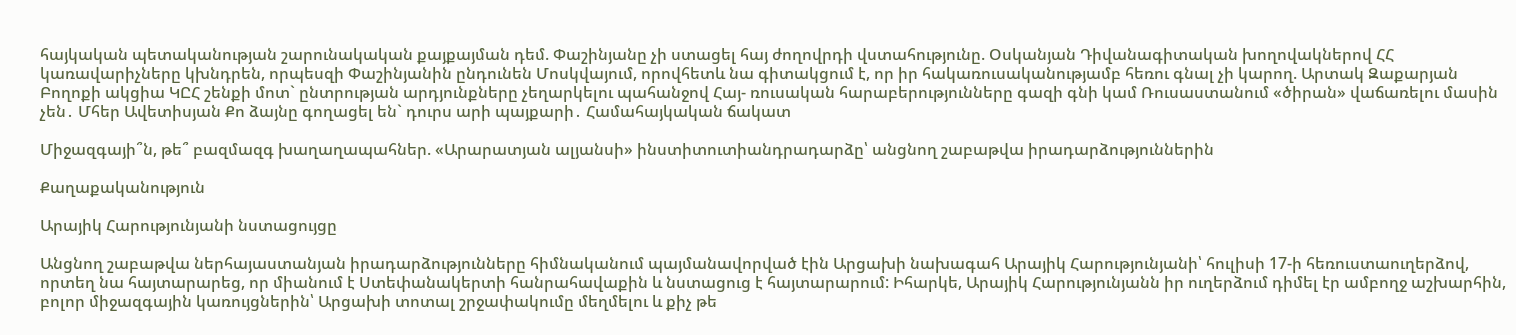հայկական պետականության շարունակական քայքայման դեմ. Փաշինյանը չի ստացել հայ ժողովրդի վստահությունը. Օսկանյան Դիվանագիտական խողովակներով ՀՀ կառավարիչները կխնդրեն, որպեսզի Փաշինյանին ընդունեն Մոսկվայում, որովհետև նա գիտակցում է, որ իր հակառուսականությամբ հեռու գնալ չի կարող. Արտակ Զաքարյան Բողոքի ակցիա ԿԸՀ շենքի մոտ` ընտրության արդյունքները չեղարկելու պահանջով Հայ- ռուսական հարաբերությունները գազի գնի կամ Ռուսաստանում «ծիրան» վաճառելու մասին չեն․ Մհեր Ավետիսյան Քո ձայնը գողացել են` դուրս արի պայքարի․ Համահայկական ճակատ

Միջազգայի՞ն, թե՞ բազմազգ խաղաղապահներ. «Արարատյան ալյանսի» ինստիտուտիանդրադարձը՝ անցնող շաբաթվա իրադարձություններին

Քաղաքականություն

Արայիկ Հարությունյանի նստացույցը

Անցնող շաբաթվա ներհայաստանյան իրադարձությունները հիմնականում պայմանավորված էին Արցախի նախագահ Արայիկ Հարությունյանի՝ հուլիսի 17-ի հեռուստաուղերձով, որտեղ նա հայտարարեց, որ միանում է Ստեփանակերտի հանրահավաքին և նստացուց է հայտարարում: Իհարկե, Արայիկ Հարությունյանն իր ուղերձում դիմել էր ամբողջ աշխարհին, բոլոր միջազգային կառույցներին՝ Արցախի տոտալ շրջափակումը մեղմելու և քիչ թե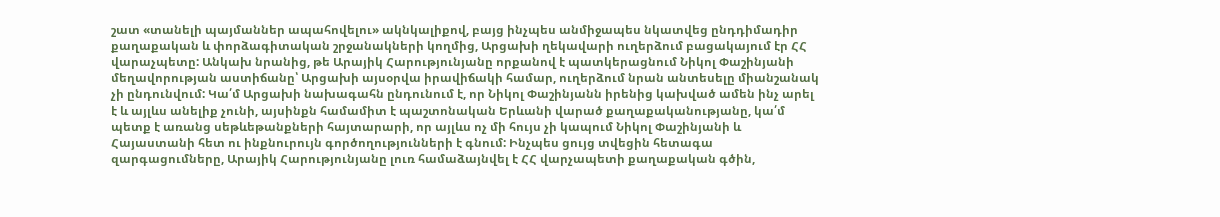շատ «տանելի պայմաններ ապահովելու» ակնկալիքով, բայց ինչպես անմիջապես նկատվեց ընդդիմադիր քաղաքական և փորձագիտական շրջանակների կողմից, Արցախի ղեկավարի ուղերձում բացակայում էր ՀՀ վարաչպետը: Անկախ նրանից, թե Արայիկ Հարությունյանը որքանով է պատկերացնում Նիկոլ Փաշինյանի մեղավորության աստիճանը՝ Արցախի այսօրվա իրավիճակի համար, ուղերձում նրան անտեսելը միանշանակ չի ընդունվում: Կա՛մ Արցախի նախագահն ընդունում է, որ Նիկոլ Փաշինյանն իրենից կախված ամեն ինչ արել է և այլևս անելիք չունի, այսինքն համամիտ է պաշտոնական Երևանի վարած քաղաքականությանը, կա՛մ պետք է առանց սեթևեթանքների հայտարարի, որ այլևս ոչ մի հույս չի կապում Նիկոլ Փաշինյանի և Հայաստանի հետ ու ինքնուրույն գործողությունների է գնում: Ինչպես ցույց տվեցին հետագա զարգացումները, Արայիկ Հարությունյանը լուռ համաձայնվել է ՀՀ վարչապետի քաղաքական գծին,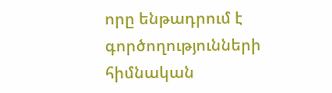որը ենթադրում է գործողությունների հիմնական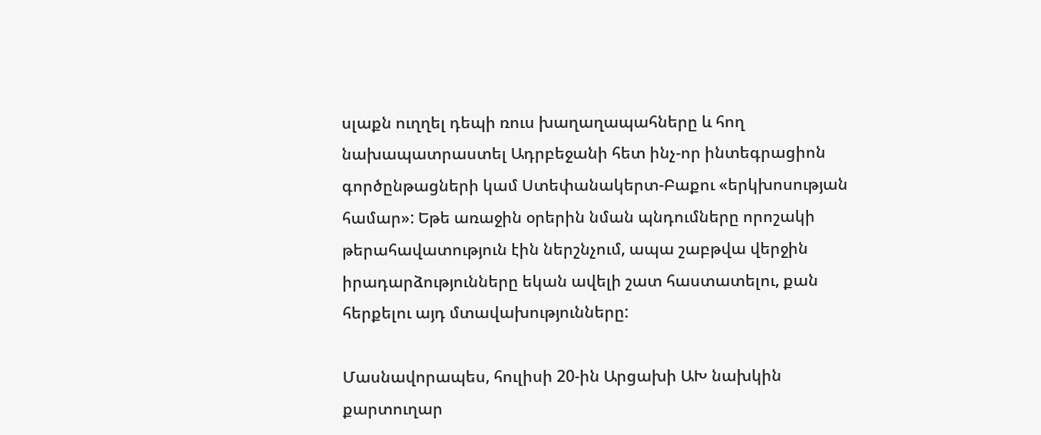սլաքն ուղղել դեպի ռուս խաղաղապահները և հող նախապատրաստել Ադրբեջանի հետ ինչ-որ ինտեգրացիոն գործընթացների կամ Ստեփանակերտ-Բաքու «երկխոսության համար»: Եթե առաջին օրերին նման պնդումները որոշակի թերահավատություն էին ներշնչում, ապա շաբթվա վերջին իրադարձությունները եկան ավելի շատ հաստատելու, քան հերքելու այդ մտավախությունները:

Մասնավորապես, հուլիսի 20-ին Արցախի ԱԽ նախկին քարտուղար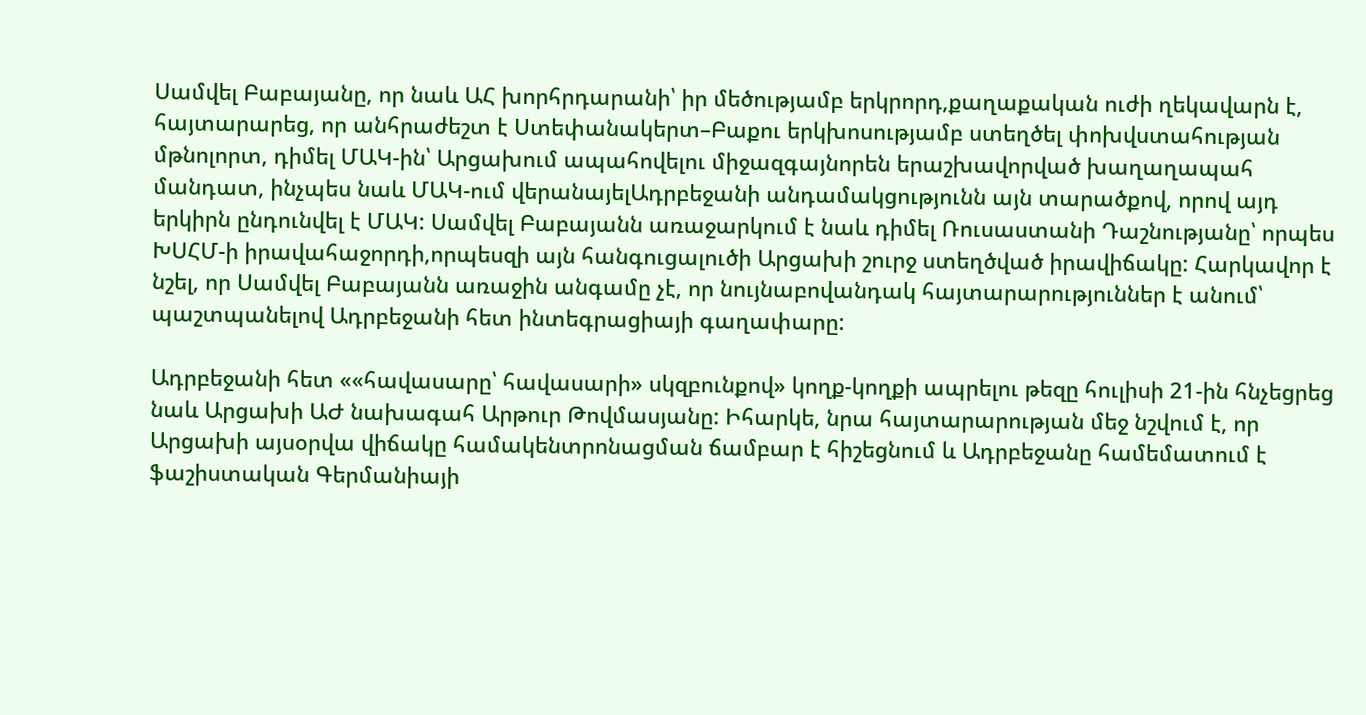Սամվել Բաբայանը, որ նաև ԱՀ խորհրդարանի՝ իր մեծությամբ երկրորդ,քաղաքական ուժի ղեկավարն է, հայտարարեց, որ անհրաժեշտ է Ստեփանակերտ–Բաքու երկխոսությամբ ստեղծել փոխվստահության մթնոլորտ, դիմել ՄԱԿ-ին՝ Արցախում ապահովելու միջազգայնորեն երաշխավորված խաղաղապահ մանդատ, ինչպես նաև ՄԱԿ-ում վերանայելԱդրբեջանի անդամակցությունն այն տարածքով, որով այդ երկիրն ընդունվել է ՄԱԿ: Սամվել Բաբայանն առաջարկում է նաև դիմել Ռուսաստանի Դաշնությանը՝ որպես ԽՍՀՄ-ի իրավահաջորդի,որպեսզի այն հանգուցալուծի Արցախի շուրջ ստեղծված իրավիճակը: Հարկավոր է նշել, որ Սամվել Բաբայանն առաջին անգամը չէ, որ նույնաբովանդակ հայտարարություններ է անում՝ պաշտպանելով Ադրբեջանի հետ ինտեգրացիայի գաղափարը:

Ադրբեջանի հետ ««հավասարը՝ հավասարի» սկզբունքով» կողք-կողքի ապրելու թեզը հուլիսի 21-ին հնչեցրեց նաև Արցախի ԱԺ նախագահ Արթուր Թովմասյանը: Իհարկե, նրա հայտարարության մեջ նշվում է, որ Արցախի այսօրվա վիճակը համակենտրոնացման ճամբար է հիշեցնում և Ադրբեջանը համեմատում է ֆաշիստական Գերմանիայի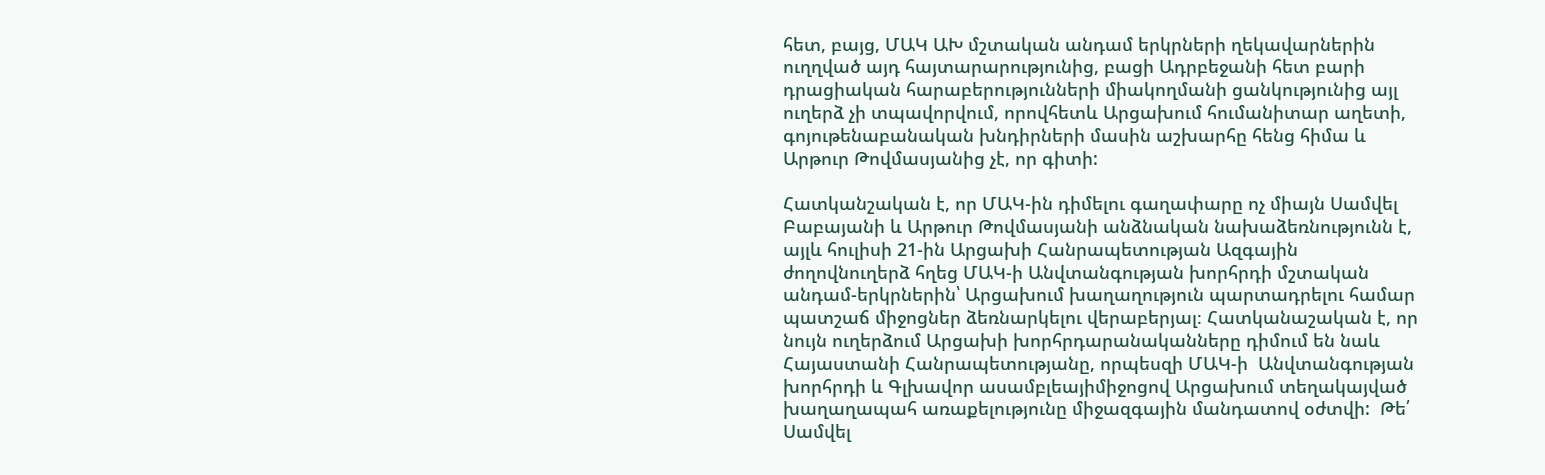հետ, բայց, ՄԱԿ ԱԽ մշտական անդամ երկրների ղեկավարներին ուղղված այդ հայտարարությունից, բացի Ադրբեջանի հետ բարի դրացիական հարաբերությունների միակողմանի ցանկությունից այլ ուղերձ չի տպավորվում, որովհետև Արցախում հումանիտար աղետի, գոյութենաբանական խնդիրների մասին աշխարհը հենց հիմա և Արթուր Թովմասյանից չէ, որ գիտի:

Հատկանշական է, որ ՄԱԿ-ին դիմելու գաղափարը ոչ միայն Սամվել Բաբայանի և Արթուր Թովմասյանի անձնական նախաձեռնությունն է, այլև հուլիսի 21-ին Արցախի Հանրապետության Ազգային ժողովնուղերձ հղեց ՄԱԿ-ի Անվտանգության խորհրդի մշտական անդամ-երկրներին՝ Արցախում խաղաղություն պարտադրելու համար պատշաճ միջոցներ ձեռնարկելու վերաբերյալ։ Հատկանաշական է, որ նույն ուղերձում Արցախի խորհրդարանականները դիմում են նաև Հայաստանի Հանրապետությանը, որպեսզի ՄԱԿ-ի  Անվտանգության խորհրդի և Գլխավոր ասամբլեայիմիջոցով Արցախում տեղակայված  խաղաղապահ առաքելությունը միջազգային մանդատով օժտվի:  Թե՛ Սամվել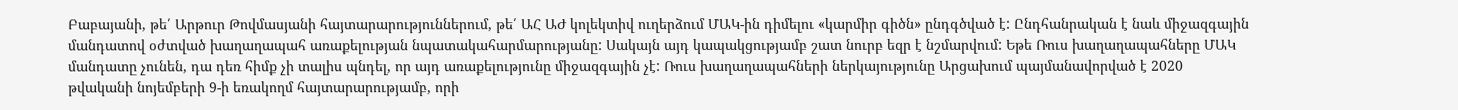Բաբայանի, թե՛ Արթուր Թովմասյանի հայտարարություններում, թե՛ ԱՀ ԱԺ կոլեկտիվ ուղերձում ՄԱԿ-ին դիմելու «կարմիր գիծն» ընդգծված է: Ընդհանրական է նաև միջազգային մանդատով օժտված խաղաղապահ առաքելության նպատակահարմարությանը: Սակայն այդ կապակցությամբ շատ նուրբ եզր է նշմարվում: Եթե Ռուս խաղաղապահները ՄԱԿ մանդատը չունեն, դա դեռ հիմք չի տալիս պնդել, որ այդ առաքելությունը միջազգային չէ: Ռուս խաղաղապահների ներկայությունը Արցախում պայմանավորված է 2020 թվականի նոյեմբերի 9-ի եռակողմ հայտարարությամբ, որի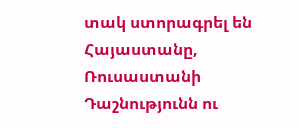տակ ստորագրել են Հայաստանը, Ռուսաստանի Դաշնությունն ու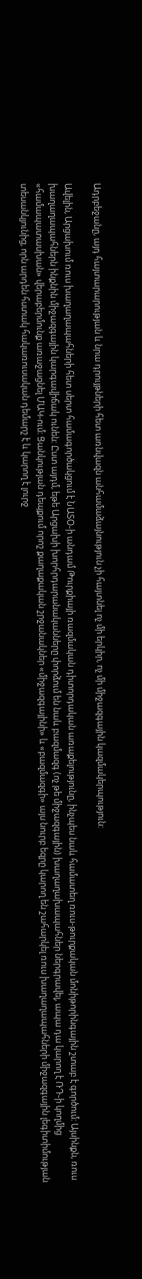Ադրբեջանը, այդ հայտարարության և նրա դրույթների հետ առնվազն անհամաձայնություն չի հայտնել ոչ մի երկիր, ոչ մի միջազգային կազմակերպություն:

Ավելին, Արցախում ռուս խաղաղապահների հետ սերտ համագործակցում է ՆԱՏՕ-ի անդամ Թուրքիայի ռազմական դիտորդական առաքելությունը, ինչպես նաև համատեղ ռուս-թուրքական մոնիթորինգային շտաբ է գործում: Այսինքն, ռուս խաղաղապահներն ինքնին միջազգային կարգավիճակ ունեն: Ըստ այդմ, եթե Արցախի խորհրդարանականները փորձում են նաև բազմազգ (ոչ թե միջազգային) խաղաղախապահներ ներգրավել, ապա դա կարող է ՌԴ-ի կողմից «համապատասխան» վերաբերմունք առաջացնել ՄԱԿ-ում: Ցանկության դեպքում որոշ քաղաքական շրջանակներ «միջազգայինի» և «բազմազգի» այս նուրբ եզրը կարող են շահարկել ռուս խաղաղապահների միջազգային լեգիտիմության տեսանկյունից, որն արդեն հստակ հակառուսական դեմարշ է և կարող է լուրջ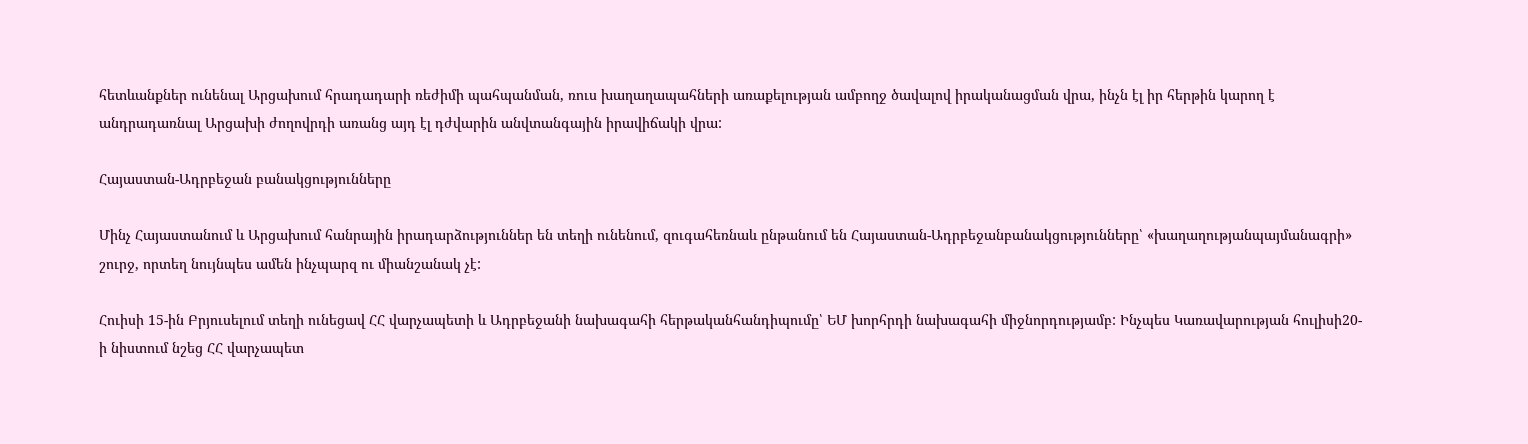հետևանքներ ունենալ Արցախում հրադադարի ռեժիմի պահպանման, ռուս խաղաղապահների առաքելության ամբողջ ծավալով իրականացման վրա, ինչն էլ իր հերթին կարող է անդրադառնալ Արցախի ժողովրդի առանց այդ էլ դժվարին անվտանգային իրավիճակի վրա:

Հայաստան-Ադրբեջան բանակցությունները

Մինչ Հայաստանում և Արցախում հանրային իրադարձություններ են տեղի ունենում, զուգահեռնաև ընթանում են Հայաստան-Ադրբեջանբանակցությունները՝ «խաղաղությանպայմանագրի» շուրջ, որտեղ նույնպես ամեն ինչպարզ ու միանշանակ չէ:

Հուիսի 15-ին Բրյուսելում տեղի ունեցավ ՀՀ վարչապետի և Ադրբեջանի նախագահի հերթականհանդիպումը՝ ԵՄ խորհրդի նախագահի միջնորդությամբ: Ինչպես Կառավարության հուլիսի20-ի նիստում նշեց ՀՀ վարչապետ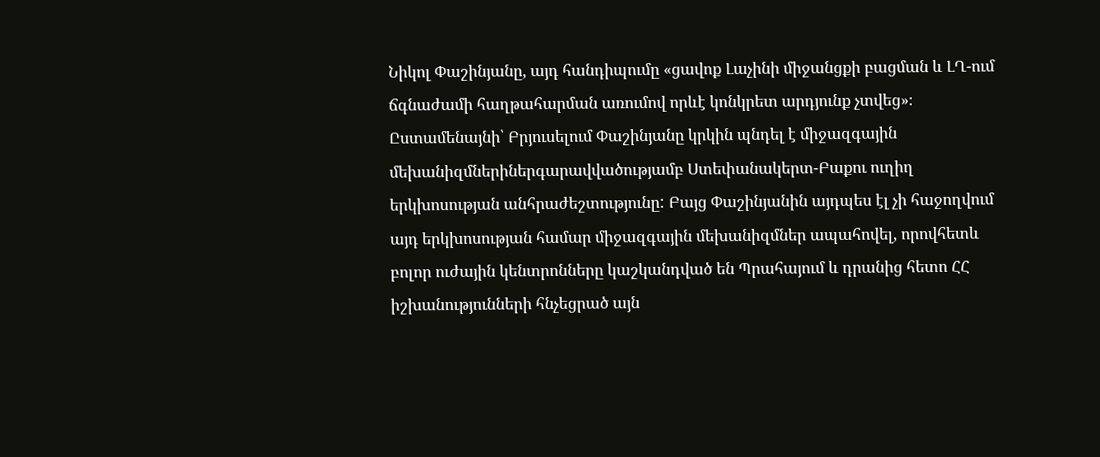Նիկոլ Փաշինյանը, այդ հանդիպումը «ցավոք Լաչինի միջանցքի բացման և ԼՂ-ում ճգնաժամի հաղթահարման առումով որևէ կոնկրետ արդյունք չտվեց»։ Ըստամենայնի՝ Բրյուսելում Փաշինյանը կրկին պնդել է միջազգային մեխանիզմներիներգարավվածությամբ Ստեփանակերտ-Բաքու ուղիղ երկխոսության անհրաժեշտությունը: Բայց Փաշինյանին այդպես էլ չի հաջողվում այդ երկխոսության համար միջազգային մեխանիզմներ ապահովել, որովհետև բոլոր ուժային կենտրոնները կաշկանդված են Պրահայում և դրանից հետո ՀՀ իշխանությունների հնչեցրած այն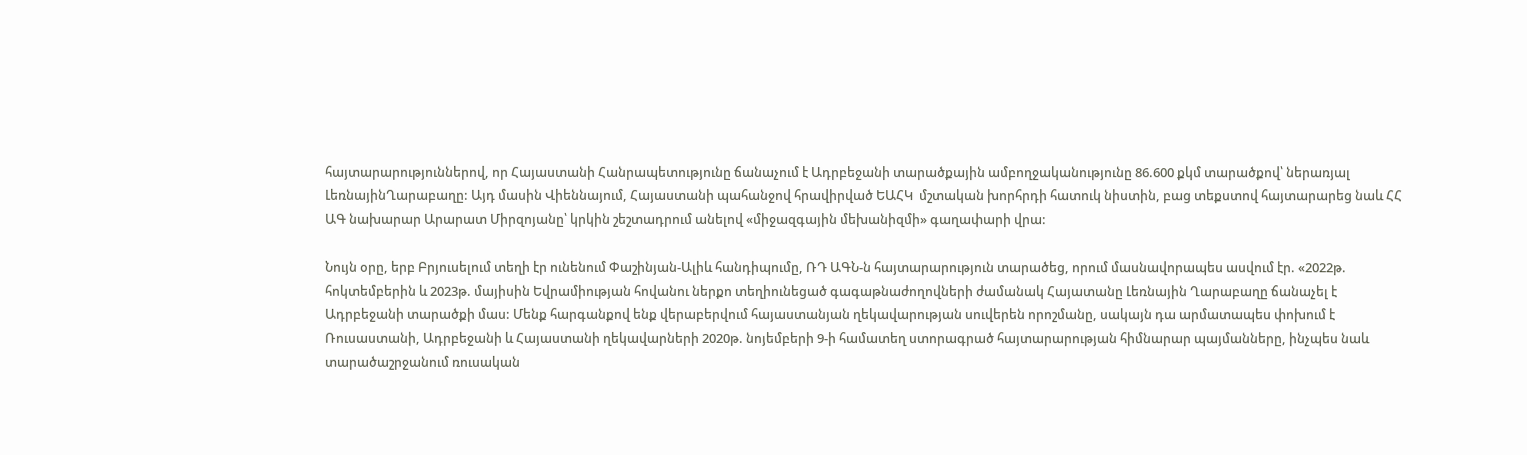հայտարարություններով, որ Հայաստանի Հանրապետությունը ճանաչում է Ադրբեջանի տարածքային ամբողջականությունը 86.600 քկմ տարածքով՝ ներառյալ ԼեռնայինՂարաբաղը: Այդ մասին Վիեննայում, Հայաստանի պահանջով հրավիրված ԵԱՀԿ  մշտական խորհրդի հատուկ նիստին, բաց տեքստով հայտարարեց նաև ՀՀ ԱԳ նախարար Արարատ Միրզոյանը՝ կրկին շեշտադրում անելով «միջազգային մեխանիզմի» գաղափարի վրա:

Նույն օրը, երբ Բրյուսելում տեղի էր ունենում Փաշինյան-Ալիև հանդիպումը, ՌԴ ԱԳՆ-ն հայտարարություն տարածեց, որում մասնավորապես ասվում էր. «2022թ. հոկտեմբերին և 2023թ. մայիսին Եվրամիության հովանու ներքո տեղիունեցած գագաթնաժողովների ժամանակ Հայատանը Լեռնային Ղարաբաղը ճանաչել է Ադրբեջանի տարածքի մաս: Մենք հարգանքով ենք վերաբերվում հայաստանյան ղեկավարության սուվերեն որոշմանը, սակայն դա արմատապես փոխում է Ռուսաստանի, Ադրբեջանի և Հայաստանի ղեկավարների 2020թ. նոյեմբերի 9-ի համատեղ ստորագրած հայտարարության հիմնարար պայմանները, ինչպես նաև տարածաշրջանում ռուսական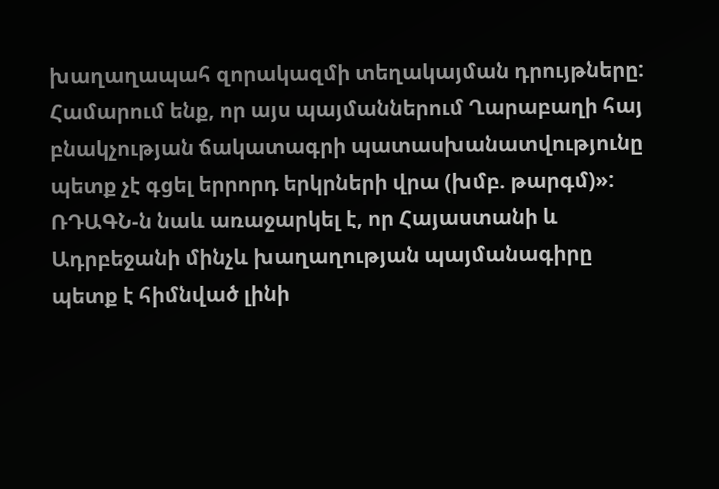խաղաղապահ զորակազմի տեղակայման դրույթները: Համարում ենք, որ այս պայմաններում Ղարաբաղի հայ բնակչության ճակատագրի պատասխանատվությունը պետք չէ գցել երրորդ երկրների վրա (խմբ. թարգմ)»: ՌԴԱԳՆ-ն նաև առաջարկել է, որ Հայաստանի և Ադրբեջանի մինչև խաղաղության պայմանագիրը պետք է հիմնված լինի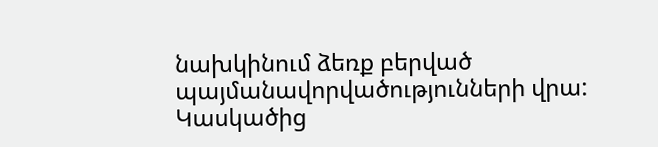նախկինում ձեռք բերված պայմանավորվածությունների վրա: Կասկածից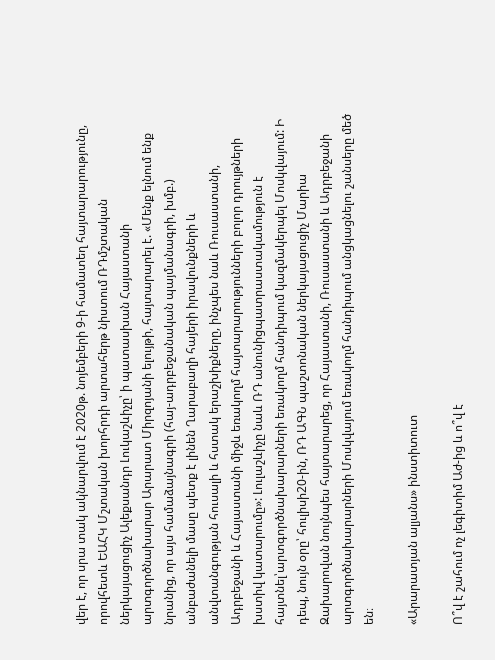վեր է, որ սրա տակ ակնարվում է 2020թ. նոյեմբերի 9-ի համատեղ հայտարարությունը, որովհետև ԵԱՀԿ Մշտական խորհրդի արտահերթ նիստում ՌԴմշտական ներկայացուցիչ Ալեքսանդր Լուկաշևիչը՝ ի պատասխան Հայաստանի արտգործնախարար Արարատ Միրզոյանի ելույթի, հայտարարել է. «Մենք ելնում ենք նրանից, որ այս համաձայնագրի (հայ-ադրբեջանական պայմանագրի, խմբ.) անբաժանելի մասը պետք է լինեն Ղարաբաղի հայերի իրավունքների և անվտանգության հուսալի և հստակ երաշխիքները, ինչպես նաև Ռուսաստանի, Ադրբեջանի և Հայաստանի միջև եռակողմ հայտարարությունների բոլոր դրույթների խստիվ կատարումը»: Լուլաշևիչը նաև ՌԴ անունիցպատրաստակամություն է հայտնել՝արտգործնախարարների եռակողմ հանդիպում կազմակերպել Մոսկվայում: Ի դեպ, նույն օրը՝ հուլիսի20-ին, ՌԴ ԱԳՆ պաշտոնական ներկայացուցիչ Մարիա Զախարովան նույնպես հայտարարեց, որ Հայաստանի, Ռուսաստանի և Ադրբեջանի արտգործնախարարների Մոսկվայում եռակողմ հանդիպում անցկացնելու շանսերը մեծ են։

«Արարատյան ալյանս» ինստիտուտ

Ո՞վ է շահում ոչ լեգիտիմ Աժ-ից և ո՞վ է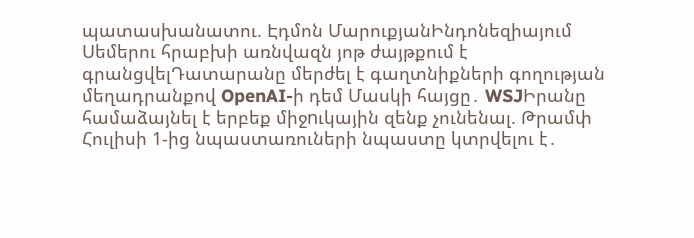պատասխանատու. Էդմոն ՄարուքյանԻնդոնեզիայում Սեմերու հրաբխի առնվազն յոթ ժայթքում է գրանցվելԴատարանը մերժել է գաղտնիքների գողության մեղադրանքով OpenAI-ի դեմ Մասկի հայցը․ WSJԻրանը համաձայնել է երբեք միջnւկային զենք չունենալ. Թրամփ Հուլիսի 1-ից նպաստառուների նպաստը կտրվելու է․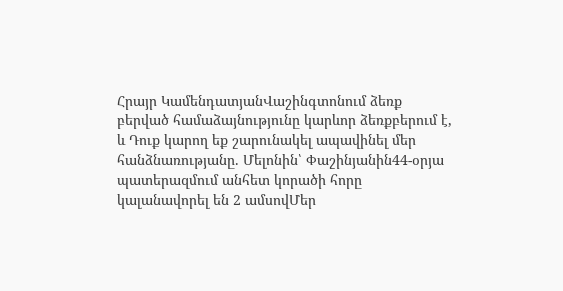Հրայր ԿամենդատյանՎաշինգտոնում ձեռք բերված համաձայնությունը կարևոր ձեռքբերում է, և Դուք կարող եք շարունակել ապավինել մեր հանձնառությանը. Մելոնին՝ Փաշինյանին44-օրյա պատերազմում անհետ կորածի հորը կալանավորել են 2 ամսովՄեր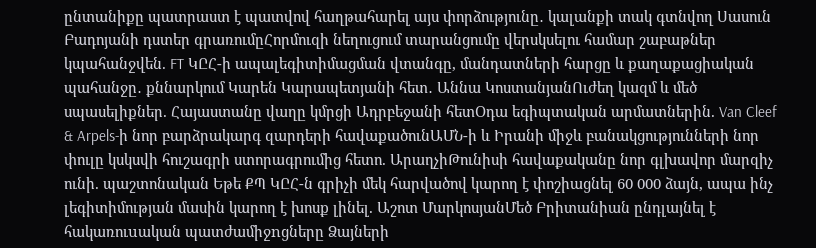ընտանիքը պատրաստ է պատվով հաղթահարել այս փորձությունը․ կալանքի տակ գտնվող Սասուն Բադոյանի դստեր գրառումըՀորմուզի նեղուցում տարանցումը վերսկսելու համար շաբաթներ կպահանջվեն. FT ԿԸՀ-ի ապալեգիտիմացման վտանգը, մանդատների հարցը և քաղաքացիական պահանջը․ քննարկում Կարեն Կարապետյանի հետ․ Աննա ԿոստանյանՈւժեղ կազմ և մեծ սպասելիքներ. Հայաստանը վաղը կմրցի Ադրբեջանի հետՕդա եգիպտական արմատներին. Van Cleef & Arpels-ի նոր բարձրակարգ զարդերի հավաքածունԱՄՆ-ի և Իրանի միջև բանակցությունների նոր փուլը կսկսվի հուշագրի ստորագրումից հետո. ԱրաղչիԹունիսի հավաքականը նոր գլխավոր մարզիչ ունի. պաշտոնական Եթե ՔՊ ԿԸՀ-ն գրիչի մեկ հարվածով կարող է փոշիացնել 60 000 ձայն, ապա ինչ լեգիտիմության մասին կարող է խոսք լինել. Աշոտ ՄարկոսյանՄեծ Բրիտանիան ընդլայնել է հակառուuական պատժամիջnցները Ձայների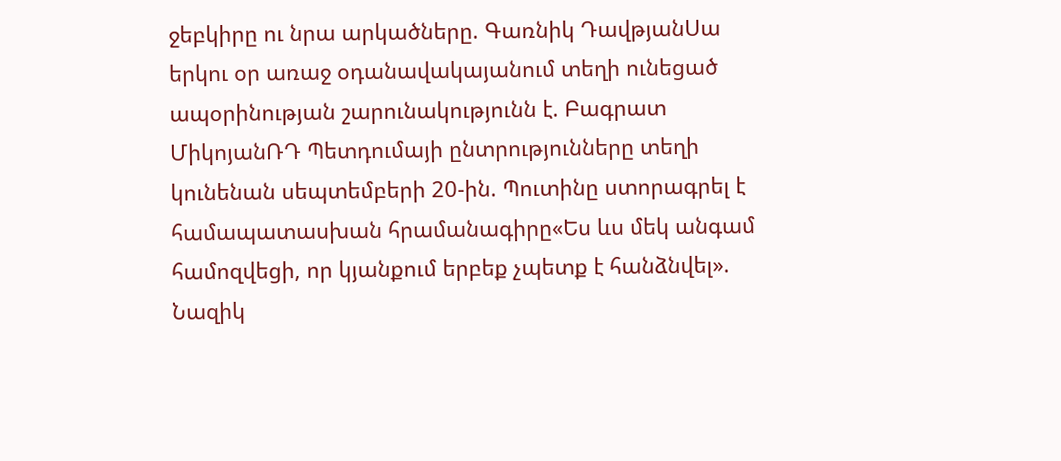ջեբկիրը ու նրա արկածները. Գառնիկ ԴավթյանՍա երկու օր առաջ օդանավակայանում տեղի ունեցած ապօրինության շարունակությունն է. Բագրատ ՄիկոյանՌԴ Պետդումայի ընտրությունները տեղի կունենան սեպտեմբերի 20-ին. Պուտինը ստորագրել է համապատասխան հրամանագիրը«Ես ևս մեկ անգամ համոզվեցի, որ կյանքում երբեք չպետք է հանձնվել». Նազիկ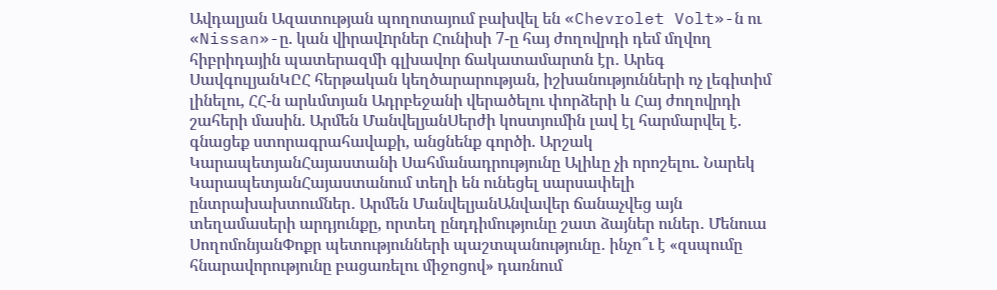Ավդալյան Ազատության պողոտայում բախվել են «Chevrolet Volt»-ն ու «Nissan»-ը. կան վիրավnրներ Հունիսի 7-ը հայ ժողովրդի դեմ մղվող հիբրիդային պատերազմի գլխավոր ճակատամարտն էր․ Արեգ ՍավգուլյանԿԸՀ հերթական կեղծարարության, իշխանությունների ոչ լեգիտիմ լինելու, ՀՀ-ն արևմտյան Ադրբեջանի վերածելու փորձերի և Հայ ժողովրդի շահերի մասին. Արմեն ՄանվելյանՍերժի կոստյումին լավ էլ հարմարվել է. գնացեք ստորագրահավաքի, անցնենք գործի. Արշակ ԿարապետյանՀայաստանի Սահմանադրությունը Ալիևը չի որոշելու. Նարեկ ԿարապետյանՀայաստանում տեղի են ունեցել սարսափելի ընտրախախտումներ․ Արմեն ՄանվելյանԱնվավեր ճանաչվեց այն տեղամասերի արդյունքը, որտեղ ընդդիմությունը շատ ձայներ ուներ․ Մենուա ՍողոմոնյանՓոքր պետությունների պաշտպանությունը․ ինչո՞ւ է «զսպումը հնարավորությունը բացառելու միջոցով» դառնում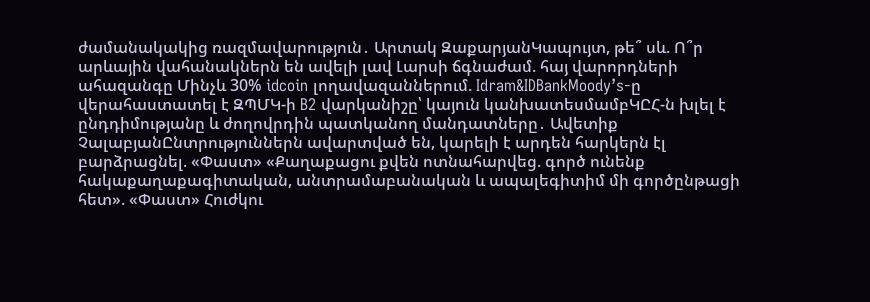ժամանակակից ռազմավարություն․ Արտակ ԶաքարյանԿապույտ, թե՞ սև. Ո՞ր արևային վահանակներն են ավելի լավ Լարսի ճգնաժամ. հայ վարորդների ահազանգը Մինչև 30% idcoin լողավազաններում. Idram&IDBankMoody’s-ը վերահաստատել է ԶՊՄԿ-ի B2 վարկանիշը՝ կայուն կանխատեսմամբԿԸՀ-ն խլել է ընդդիմությանը և ժողովրդին պատկանող մանդատները․ Ավետիք ՉալաբյանԸնտրություններն ավարտված են, կարելի է արդեն հարկերն էլ բարձրացնել. «Փաստ» «Քաղաքացու քվեն ոտնահարվեց. գործ ունենք հակաքաղաքագիտական, անտրամաբանական և ապալեգիտիմ մի գործընթացի հետ». «Փաստ» Հուժկու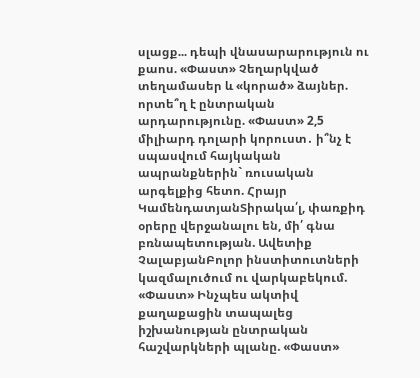սլացք... դեպի վնասարարություն ու քաոս. «Փաստ» Չեղարկված տեղամասեր և «կորած» ձայներ. որտե՞ղ է ընտրական արդարությունը. «Փաստ» 2,5 միլիարդ դոլարի կորուստ․ ի՞նչ է սպասվում հայկական ապրանքներին` ռուսական արգելքից հետո. Հրայր ԿամենդատյանՏիրակա՛լ, փառքիդ օրերը վերջանալու են, մի՛ գնա բռնապետության. Ավետիք ՉալաբյանԲոլոր ինստիտուտների կազմալուծում ու վարկաբեկում. «Փաստ» Ինչպես ակտիվ քաղաքացին տապալեց իշխանության ընտրական հաշվարկների պլանը. «Փաստ»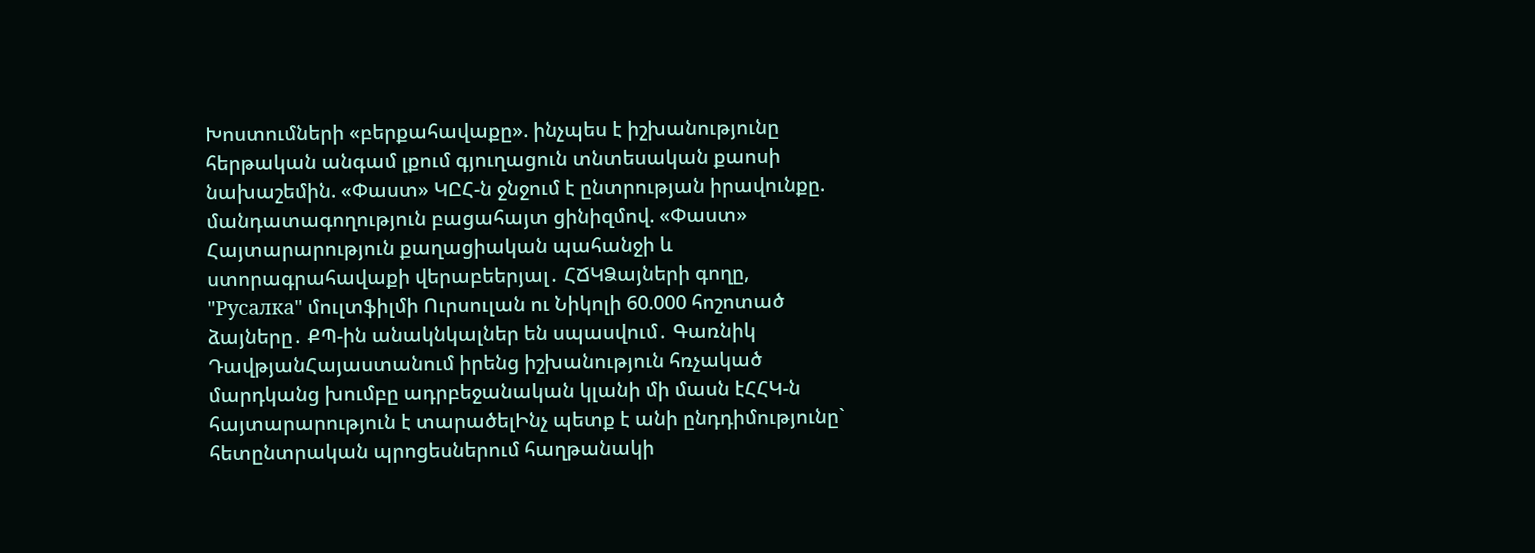Խոստումների «բերքահավաքը». ինչպես է իշխանությունը հերթական անգամ լքում գյուղացուն տնտեսական քաոսի նախաշեմին. «Փաստ» ԿԸՀ-ն ջնջում է ընտրության իրավունքը. մանդատագողություն բացահայտ ցինիզմով. «Փաստ» Հայտարարություն քաղացիական պահանջի և ստորագրահավաքի վերաբեերյալ․ ՀՃԿՁայների գողը, "Русалка" մուլտֆիլմի Ուրսուլան ու Նիկոլի 60.000 հոշոտած ձայները․ ՔՊ-ին անակնկալներ են սպասվում․ Գառնիկ ԴավթյանՀայաստանում իրենց իշխանություն հռչակած մարդկանց խումբը ադրբեջանական կլանի մի մասն էՀՀԿ-ն հայտարարություն է տարածելԻնչ պետք է անի ընդդիմությունը` հետընտրական պրոցեսներում հաղթանակի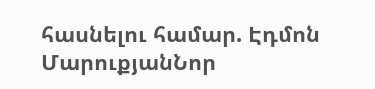հասնելու համար. Էդմոն ՄարուքյանՆոր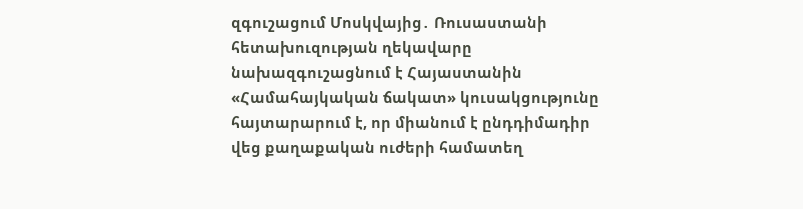զգուշացում Մոսկվայից․ Ռուսաստանի հետախուզության ղեկավարը նախազգուշացնում է Հայաստանին «Համահայկական ճակատ» կուսակցությունը հայտարարում է, որ միանում է ընդդիմադիր վեց քաղաքական ուժերի համատեղ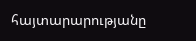հայտարարությանը